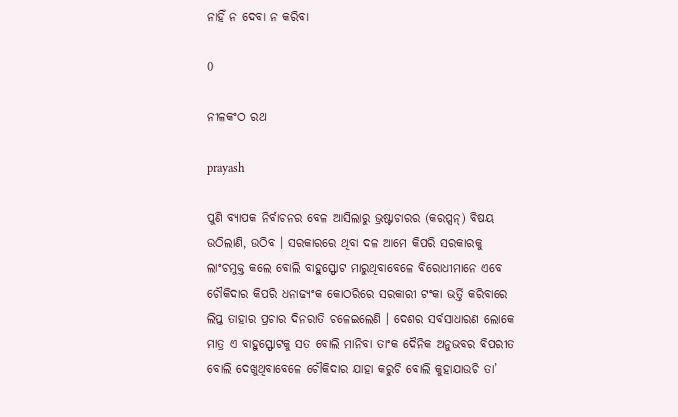ନାହିଁ ନ ଦେବା ନ କରିବା

0

ନୀଳକଂଠ ରଥ

prayash

ପୁଣି ବ୍ୟାପକ ନିର୍ବାଚନର ବେଳ ଆସିଲାରୁ ଭ୍ରଷ୍ଟାଚାରର (କରପ୍ସନ୍) ବିଷୟ ଉଠିଲାଣି, ଉଠିବ । ସରକାରରେ ଥିବା ଦଳ ଆମେ କିପରି ସରକାରକୁ ଲାଂଚମୁକ୍ତ କଲେ ବୋଲି ବାହୁସ୍ଫୋଟ ମାରୁଥିବାବେଳେ ବିରୋଧୀମାନେ ଏବେ ଚୌକିଦାର କିପରି ଧନାଢ୍ୟଂକ କୋଠରିରେ ସରକାରୀ ଟଂକା ଭର୍ତ୍ତି କରିବାରେ ଲିପ୍ତ ତାହାର ପ୍ରଚାର ଦିନରାତି ଚଳେଇଲେଣି । ଦେଶର ସର୍ବସାଧାରଣ ଲୋକେ ମାତ୍ର ଏ ବାହୁସ୍ଫୋଟକୁ ସତ ବୋଲି ମାନିବା ତାଂକ ଦୈନିକ ଅନୁଭବର ବିପରୀତ ବୋଲି ଦେଖୁଥିବାବେଳେ ଚୌକିଦାର ଯାହା କରୁଚି ବୋଲି କୁହାଯାଉଚି ତା’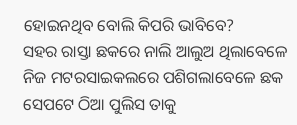ହୋଇନଥିବ ବୋଲି କିପରି ଭାବିବେ?
ସହର ରାସ୍ତା ଛକରେ ନାଲି ଆଲୁଅ ଥିଲାବେଳେ ନିଜ ମଟରସାଇକଲରେ ପଶିଗଲାବେଳେ ଛକ ସେପଟେ ଠିଆ ପୁଲିସ ତାକୁ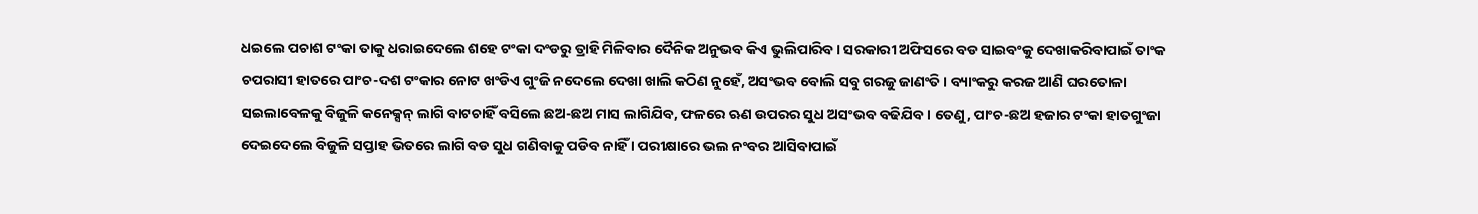ଧଇଲେ ପଚାଶ ଟଂକା ତାକୁ ଧରାଇଦେଲେ ଶହେ ଟଂକା ଦଂଡରୁ ତ୍ରାହି ମିଳିବାର ଦୈନିକ ଅନୁଭବ କିଏ ଭୁଲିପାରିବ । ସରକାରୀ ଅଫିସରେ ବଡ ସାଇବଂକୁ ଦେଖାକରିବାପାଇଁ ତାଂକ ଚପରାସୀ ହାତରେ ପାଂଚ-ଦଶ ଟଂକାର ନୋଟ ଖଂଡିଏ ଗୁଂଜି ନଦେଲେ ଦେଖା ଖାଲି କଠିଣ ନୁହେଁ, ଅସଂଭବ ବୋଲି ସବୁ ଗରଜୁ ଜାଣଂତି । ବ୍ୟାଂକରୁ କରଜ ଆଣି ଘରତୋଳା ସଇଲାବେଳକୁ ବିଜୁଳି କନେକ୍ସନ୍ ଲାଗି ବାଟଚାହିଁ ବସିଲେ ଛଅ-ଛଅ ମାସ ଲାଗିଯିବ, ଫଳରେ ଋଣ ଉପରର ସୁଧ ଅସଂଭବ ବଢିଯିବ। ତେଣୁ, ପାଂଚ-ଛଅ ହଜାର ଟଂକା ହାତଗୁଂଜା ଦେଇଦେଲେ ବିଜୁଳି ସପ୍ତାହ ଭିତରେ ଲାଗି ବଡ ସୁଧ ଗଣିବାକୁ ପଡିବ ନାହିଁ । ପରୀକ୍ଷାରେ ଭଲ ନଂବର ଆସିବାପାଇଁ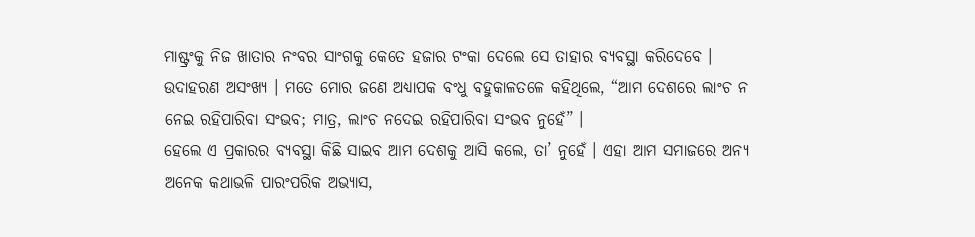ମାଷ୍ଟ୍ରଂକୁ ନିଜ ଖାତାର ନଂବର ସାଂଗକୁ କେତେ ହଜାର ଟଂକା ଦେଲେ ସେ ତାହାର ବ୍ୟବସ୍ଥା କରିଦେବେ । ଉଦାହରଣ ଅସଂଖ୍ୟ । ମତେ ମୋର ଜଣେ ଅଧ୍ୟାପକ ବଂଧୁ ବହୁକାଳତଳେ କହିଥିଲେ, “ଆମ ଦେଶରେ ଲାଂଚ ନ ନେଇ ରହିପାରିବା ସଂଭବ; ମାତ୍ର, ଲାଂଚ ନଦେଇ ରହିପାରିବା ସଂଭବ ନୁହେଁ” ।
ହେଲେ ଏ ପ୍ରକାରର ବ୍ୟବସ୍ଥା କିଛି ସାଇବ ଆମ ଦେଶକୁ ଆସି କଲେ, ତା’ ନୁହେଁ । ଏହା ଆମ ସମାଜରେ ଅନ୍ୟ ଅନେକ କଥାଭଳି ପାରଂପରିକ ଅଭ୍ୟାସ,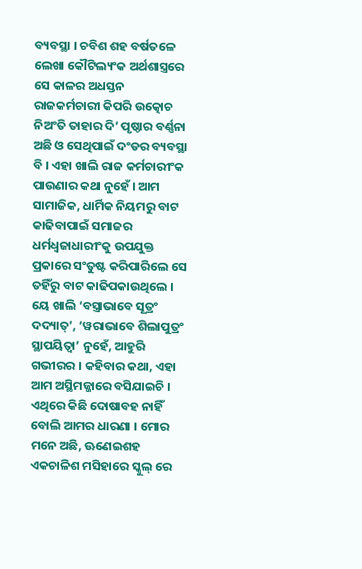ବ୍ୟବସ୍ଥା । ଚବିଶ ଶହ ବର୍ଷତଳେ ଲେଖା କୌଟିଲ୍ୟଂକ ଅର୍ଥଶାସ୍ତ୍ରରେ ସେ କାଳର ଅଧସ୍ତନ ରାଜକର୍ମଚାରୀ କିପରି ଉତ୍କୋଚ ନିଅଂତି ତାହାର ଦି’ ପୃଷ୍ଠାର ବର୍ଣ୍ଣନା ଅଛି ଓ ସେଥିପାଇଁ ଦଂଡର ବ୍ୟବସ୍ଥା ବି । ଏହା ଖାଲି ରାଜ କର୍ମଚାରୀଂକ ପାଉଣାର କଥା ନୁହେଁ । ଆମ ସାମାଜିକ, ଧାର୍ମିକ ନିୟମରୁ ବାଟ କାଢିବାପାଇଁ ସମାଜର ଧର୍ମଧ୍ବଜାଧାରୀଂକୁ ଉପଯୁକ୍ତ ପ୍ରକାରେ ସଂତୁଷ୍ଟ କରିପାରିଲେ ସେ ତହିଁରୁ ବାଟ କାଢିପକାଉଥିଲେ । ୟେ ଖାଲି ‘ବସ୍ତ୍ରାଭାବେ ସୂତ୍ରଂ ଦଦ୍ୟାତ୍’, ‘ୱରାଭାବେ ଶିଲାପୁତ୍ରଂ ସ୍ଥାପୟିତ୍ବା’ ନୁହେଁ, ଆହୁରି ଗଭୀରର । କହିବାର କଥା, ଏହା ଆମ ଅସ୍ଥିମଜ୍ଜାରେ ବସିଯାଇଚି । ଏଥିରେ କିଛି ଦୋଷାବହ ନାହିଁ ବୋଲି ଆମର ଧାରଣା । ମୋର ମନେ ଅଛି, ଊଣେଇଶହ ଏକଚାଳିଶ ମସିହାରେ ସ୍କୁଲ୍ ରେ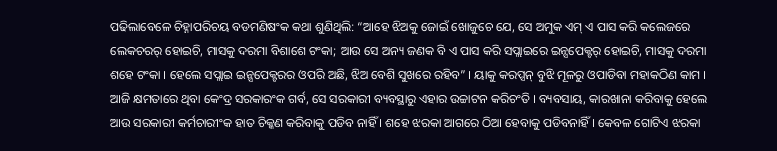ପଢିଲାବେଳେ ଚିହ୍ନାପରିଚୟ ବଡମଣିଷଂକ କଥା ଶୁଣିଥିଲି: “ଆହେ ଝିଅକୁ ଜୋଇଁ ଖୋଜୁଚେ ଯେ, ସେ ଅମୁକ ଏମ୍ ଏ ପାସ କରି କଲେଜରେ ଲେକଚରର୍ ହୋଇଚି, ମାସକୁ ଦରମା ବିଶାଶେ ଟଂକା; ଆଉ ସେ ଅନ୍ୟ ଜଣକ ବି ଏ ପାସ କରି ସପ୍ଲାଇରେ ଇନ୍ସପେକ୍ଟର୍ ହୋଇଚି, ମାସକୁ ଦରମା ଶହେ ଟଂକା । ହେଲେ ସପ୍ଲାଇ ଇନ୍ସପେକ୍ଟରର ଓପରି ଅଛି, ଝିଅ ବେଶି ସୁଖରେ ରହିବ” । ୟାକୁ କରପ୍ସନ୍ ବୁଝି ମୂଳରୁ ଓପାଡିବା ମହାକଠିଣ କାମ ।
ଆଜି କ୍ଷମତାରେ ଥିବା କେଂଦ୍ର ସରକାରଂକ ଗର୍ବ, ସେ ସରକାରୀ ବ୍ୟବସ୍ଥାରୁ ଏହାର ଉଚ୍ଚାଟନ କରିଚଂତି । ବ୍ୟବସାୟ, କାରଖାନା କରିବାକୁ ହେଲେ ଆଉ ସରକାରୀ କର୍ମଚାରୀଂକ ହାତ ଚିକ୍କଣ କରିବାକୁ ପଡିବ ନାହିଁ । ଶହେ ଝରକା ଆଗରେ ଠିଆ ହେବାକୁ ପଡିବନାହିଁ । କେବଳ ଗୋଟିଏ ଝରକା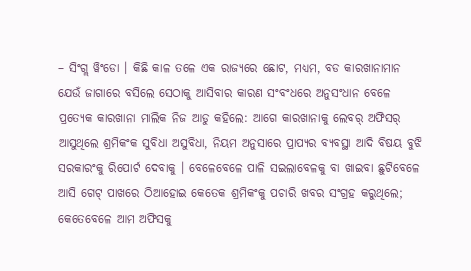– ସିଂଗ୍ଲ ୱିଂଡୋ । କିଛି କାଳ ତଳେ ଏକ ରାଜ୍ୟରେ ଛୋଟ, ମଧ୍ୟମ, ବଡ କାରଖାନାମାନ ଯେଉଁ ଜାଗାରେ ବସିଲେ ସେଠାକୁ ଆସିବାର କାରଣ ସଂବଂଧରେ ଅନୁସଂଧାନ ବେଳେ ପ୍ରତ୍ୟେକ କାରଖାନା ମାଲିକ ନିଜ ଆଡୁ କହିଲେ: ଆଗେ କାରଖାନାକୁ ଲେବର୍ ଅଫିସର୍ ଆସୁଥିଲେ ଶ୍ରମିକଂକ ସୁବିଧା ଅସୁବିଧା, ନିୟମ ଅନୁସାରେ ପ୍ରାପ୍ୟର ବ୍ୟବସ୍ଥା ଆଦି ବିଷୟ ବୁଝି ସରକାରଂକୁ ରିପୋର୍ଟ ଦେବାକୁ । ବେଳେବେଳେ ପାଳି ସଇଲାବେଳକୁ ବା ଖାଇବା ଛୁଟିବେଳେ ଆସି ଗେଟ୍ ପାଖରେ ଠିଆହୋଇ କେତେକ ଶ୍ରମିକଂକୁ ପଚାରି ଖବର ସଂଗ୍ରହ କରୁଥିଲେ; କେତେବେଳେ ଆମ ଅଫିସକୁ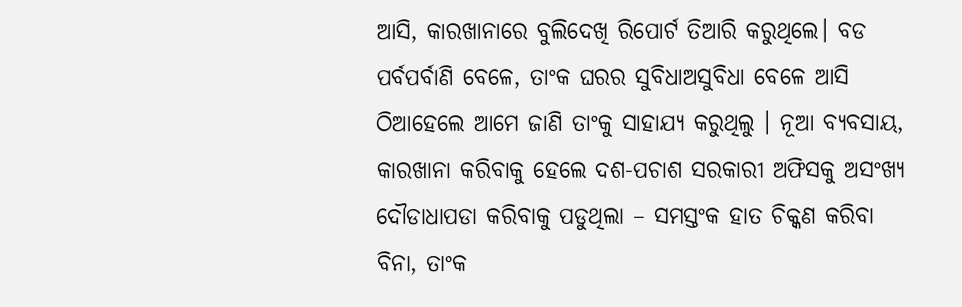ଆସି, କାରଖାନାରେ ବୁଲିଦେଖି ରିପୋର୍ଟ ତିଆରି କରୁଥିଲେ। ବଡ ପର୍ବପର୍ବାଣି ବେଳେ, ତାଂକ ଘରର ସୁବିଧାଅସୁବିଧା ବେଳେ ଆସି ଠିଆହେଲେ ଆମେ ଜାଣି ତାଂକୁ ସାହାଯ୍ୟ କରୁଥିଲୁ । ନୂଆ ବ୍ୟବସାୟ, କାରଖାନା କରିବାକୁ ହେଲେ ଦଶ-ପଚାଶ ସରକାରୀ ଅଫିସକୁ ଅସଂଖ୍ୟ ଦୌଡାଧାପଡା କରିବାକୁ ପଡୁଥିଲା – ସମସ୍ତଂକ ହାତ ଚିକ୍କଣ କରିବା ବିନା, ତାଂକ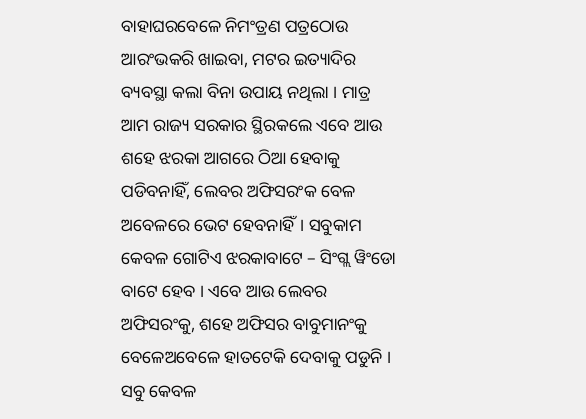ବାହାଘରବେଳେ ନିମଂତ୍ରଣ ପତ୍ରଠୋଉ ଆରଂଭକରି ଖାଇବା, ମଟର ଇତ୍ୟାଦିର ବ୍ୟବସ୍ଥା କଲା ବିନା ଉପାୟ ନଥିଲା । ମାତ୍ର ଆମ ରାଜ୍ୟ ସରକାର ସ୍ଥିରକଲେ ଏବେ ଆଉ ଶହେ ଝରକା ଆଗରେ ଠିଆ ହେବାକୁ ପଡିବନାହିଁ, ଲେବର ଅଫିସରଂକ ବେଳ ଅବେଳରେ ଭେଟ ହେବନାହିଁ। ସବୁକାମ କେବଳ ଗୋଟିଏ ଝରକାବାଟେ – ସିଂଗ୍ଲ ୱିଂଡୋ ବାଟେ ହେବ । ଏବେ ଆଉ ଲେବର ଅଫିସରଂକୁ, ଶହେ ଅଫିସର ବାବୁମାନଂକୁ ବେଳେଅବେଳେ ହାତଟେକି ଦେବାକୁ ପଡୁନି । ସବୁ କେବଳ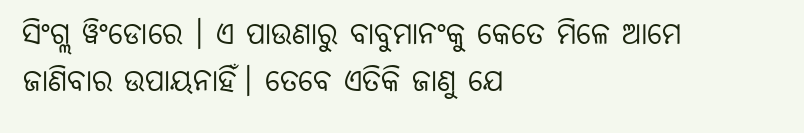ସିଂଗ୍ଲ ୱିଂଡୋରେ । ଏ ପାଉଣାରୁ ବାବୁମାନଂକୁ କେତେ ମିଳେ ଆମେ ଜାଣିବାର ଉପାୟନାହିଁ। ତେବେ ଏତିକି ଜାଣୁ ଯେ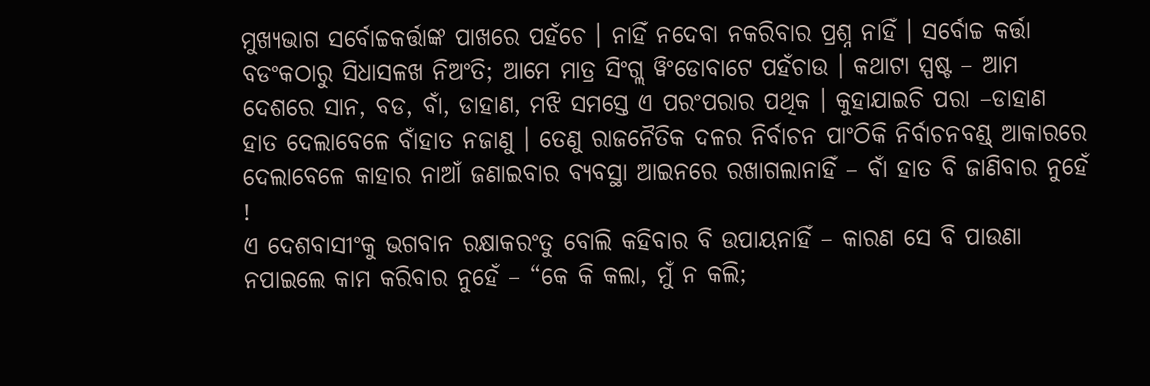ମୁଖ୍ୟଭାଗ ସର୍ବୋଚ୍ଚକର୍ତ୍ତାଙ୍କ ପାଖରେ ପହଁଚେ । ନାହିଁ ନଦେବା ନକରିବାର ପ୍ରଶ୍ନ ନାହିଁ । ସର୍ବୋଚ୍ଚ କର୍ତ୍ତା ବଡଂକଠାରୁ ସିଧାସଳଖ ନିଅଂତି; ଆମେ ମାତ୍ର ସିଂଗ୍ଲ ୱିଂଡୋବାଟେ ପହଁଚାଉ । କଥାଟା ସ୍ପଷ୍ଟ – ଆମ ଦେଶରେ ସାନ, ବଡ, ବାଁ, ଡାହାଣ, ମଝି ସମସ୍ତେ ଏ ପରଂପରାର ପଥିକ । କୁହାଯାଇଚି ପରା –ଡାହାଣ ହାତ ଦେଲାବେଳେ ବାଁହାତ ନଜାଣୁ । ତେଣୁ ରାଜନୈତିକ ଦଳର ନିର୍ବାଚନ ପାଂଠିକି ନିର୍ବାଚନବଣ୍ଡ୍‌ ଆକାରରେ ଦେଲାବେଳେ କାହାର ନାଆଁ ଜଣାଇବାର ବ୍ୟବସ୍ଥା ଆଇନରେ ରଖାଗଲାନାହିଁ – ବାଁ ହାତ ବି ଜାଣିବାର ନୁହେଁ !
ଏ ଦେଶବାସୀଂକୁ ଭଗବାନ ରକ୍ଷାକରଂତୁ ବୋଲି କହିବାର ବି ଉପାୟନାହିଁ – କାରଣ ସେ ବି ପାଉଣା ନପାଇଲେ କାମ କରିବାର ନୁହେଁ – “କେ କି କଲା, ମୁଁ ନ କଲି;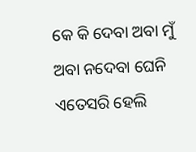କେ କି ଦେବା ଅବା ମୁଁ ଅବା ନଦେବା ଘେନି ଏତେସରି ହେଲି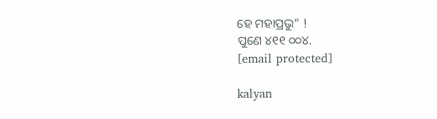ହେ ମହାପ୍ରଭୁ” !
ପୁଣେ ୪୧୧ ୦୦୪.
[email protected]

kalyan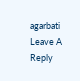agarbati
Leave A Reply